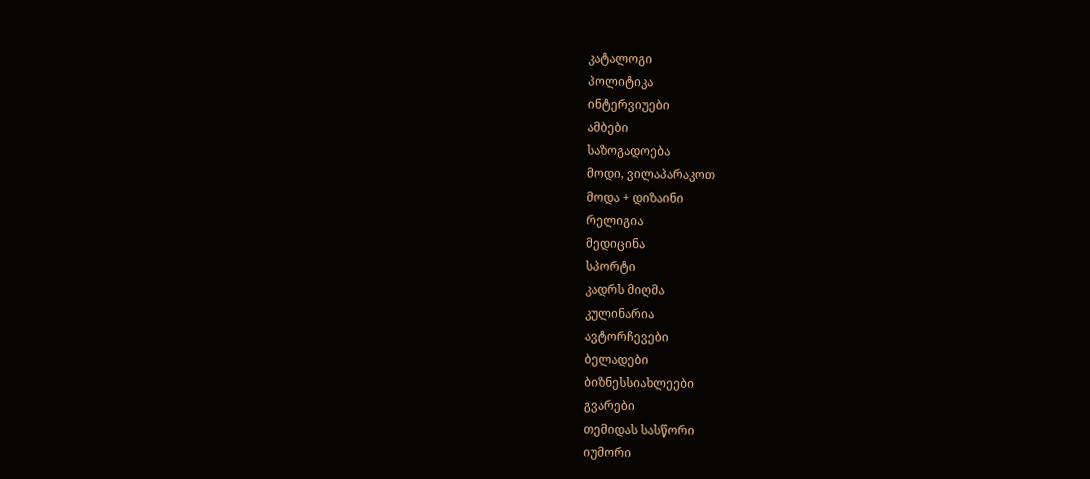კატალოგი
პოლიტიკა
ინტერვიუები
ამბები
საზოგადოება
მოდი, ვილაპარაკოთ
მოდა + დიზაინი
რელიგია
მედიცინა
სპორტი
კადრს მიღმა
კულინარია
ავტორჩევები
ბელადები
ბიზნესსიახლეები
გვარები
თემიდას სასწორი
იუმორი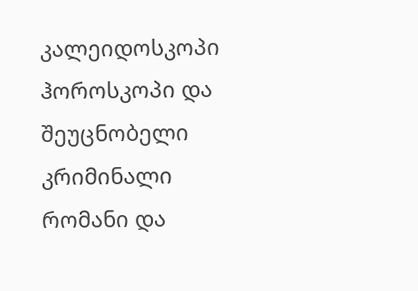კალეიდოსკოპი
ჰოროსკოპი და შეუცნობელი
კრიმინალი
რომანი და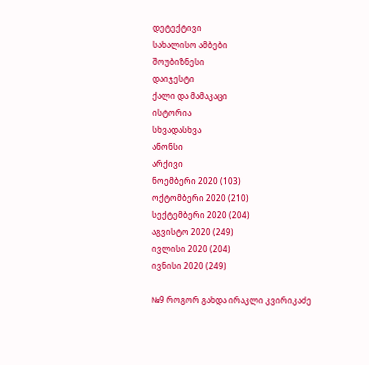დეტექტივი
სახალისო ამბები
შოუბიზნესი
დაიჯესტი
ქალი და მამაკაცი
ისტორია
სხვადასხვა
ანონსი
არქივი
ნოემბერი 2020 (103)
ოქტომბერი 2020 (210)
სექტემბერი 2020 (204)
აგვისტო 2020 (249)
ივლისი 2020 (204)
ივნისი 2020 (249)

№9 როგორ გახდა ირაკლი კვირიკაძე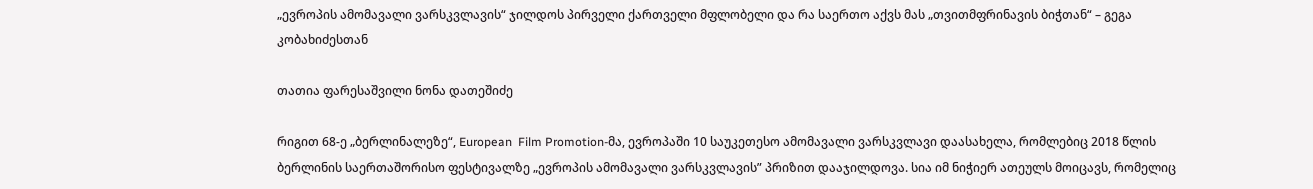„ევროპის ამომავალი ვარსკვლავის“ ჯილდოს პირველი ქართველი მფლობელი და რა საერთო აქვს მას „თვითმფრინავის ბიჭთან“ – გეგა კობახიძესთან

თათია ფარესაშვილი ნონა დათეშიძე

რიგით 68-ე „ბერლინალეზე“, European  Film Promotion-მა, ევროპაში 10 საუკეთესო ამომავალი ვარსკვლავი დაასახელა, რომლებიც 2018 წლის ბერლინის საერთაშორისო ფესტივალზე „ევროპის ამომავალი ვარსკვლავის” პრიზით დააჯილდოვა. სია იმ ნიჭიერ ათეულს მოიცავს, რომელიც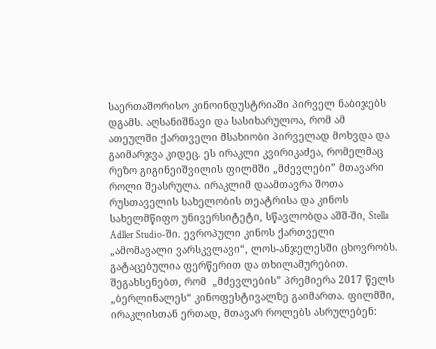საერთაშორისო კინოინდუსტრიაში პირველ ნაბიჯებს დგამს. აღსანიშნავი და სასიხარულოა, რომ ამ ათეულში ქართველი მსახიობი პირველად მოხვდა და გაიმარჯვა კიდეც. ეს ირაკლი კვირიკაძეა, რომელმაც რეზო გიგინეიშვილის ფილმში „მძევლები” მთავარი როლი შეასრულა. ირაკლიმ დაამთავრა შოთა რუსთაველის სახელობის თეატრისა და კინოს სახელმწიფო უნივერსიტეტი, სწავლობდა აშშ-ში, Stella Adller Studio-ში. ევროპული კინოს ქართველი „ამომავალი ვარსკვლავი“, ლოს-ანჯელესში ცხოვრობს. გატაცებულია ფერწერით და თხილამურებით. შეგახსენებთ, რომ  „მძევლების” პრემიერა 2017 წელს  „ბერლინალეს“ კინოფესტივალზე გაიმართა. ფილმში, ირაკლისთან ერთად, მთავარ როლებს ასრულებენ: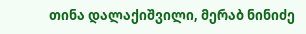თინა დალაქიშვილი, მერაბ ნინიძე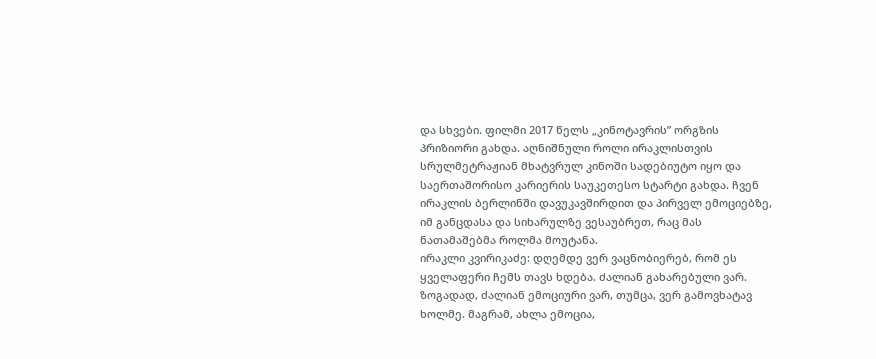და სხვები. ფილმი 2017 წელს „კინოტავრის” ორგზის პრიზიორი გახდა. აღნიშნული როლი ირაკლისთვის სრულმეტრაჟიან მხატვრულ კინოში სადებიუტო იყო და საერთაშორისო კარიერის საუკეთესო სტარტი გახდა. ჩვენ ირაკლის ბერლინში დავუკავშირდით და პირველ ემოციებზე, იმ განცდასა და სიხარულზე ვესაუბრეთ, რაც მას ნათამაშებმა როლმა მოუტანა.
ირაკლი კვირიკაძე: დღემდე ვერ ვაცნობიერებ, რომ ეს ყველაფერი ჩემს თავს ხდება. ძალიან გახარებული ვარ. ზოგადად, ძალიან ემოციური ვარ, თუმცა, ვერ გამოვხატავ ხოლმე. მაგრამ, ახლა ემოცია,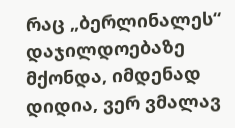რაც „ბერლინალეს“ დაჯილდოებაზე მქონდა, იმდენად დიდია, ვერ ვმალავ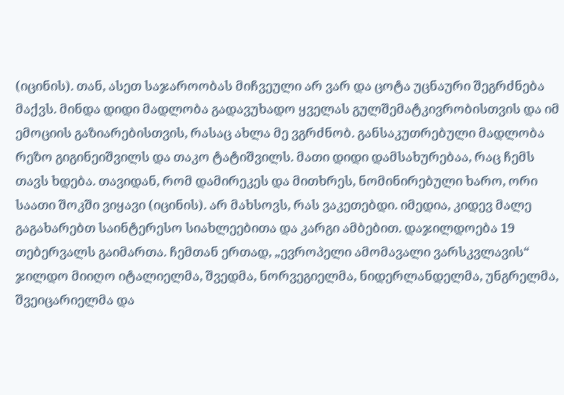(იცინის). თან, ასეთ საჯაროობას მიჩვეული არ ვარ და ცოტა უცნაური შეგრძნება მაქვს. მინდა დიდი მადლობა გადავუხადო ყველას გულშემატკივრობისთვის და იმ ემოციის გაზიარებისთვის, რასაც ახლა მე ვგრძნობ. განსაკუთრებული მადლობა რეზო გიგინეიშვილს და თაკო ტატიშვილს. მათი დიდი დამსახურებაა, რაც ჩემს თავს ხდება. თავიდან, რომ დამირეკეს და მითხრეს, ნომინირებული ხარო, ორი საათი შოკში ვიყავი (იცინის). არ მახსოვს, რას ვაკეთებდი. იმედია, კიდევ მალე გაგახარებთ საინტერესო სიახლეებითა და კარგი ამბებით. დაჯილდოება 19 თებერვალს გაიმართა. ჩემთან ერთად, „ევროპელი ამომავალი ვარსკვლავის“ ჯილდო მიიღო იტალიელმა, შვედმა, ნორვეგიელმა, ნიდერლანდელმა, უნგრელმა, შვეიცარიელმა და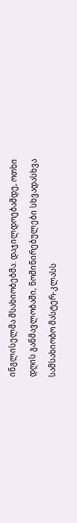ინგლისელმა მსახიობებმა. დაჯილდოებამდე, ოთხი დღის განმავლობაში, ნომინირებულები სხვადასხვა სამსახიობო მასტერ-კლასს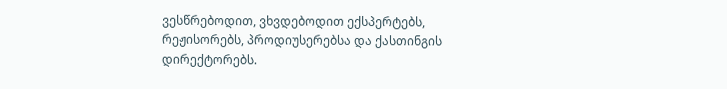ვესწრებოდით, ვხვდებოდით ექსპერტებს, რეჟისორებს, პროდიუსერებსა და ქასთინგის დირექტორებს.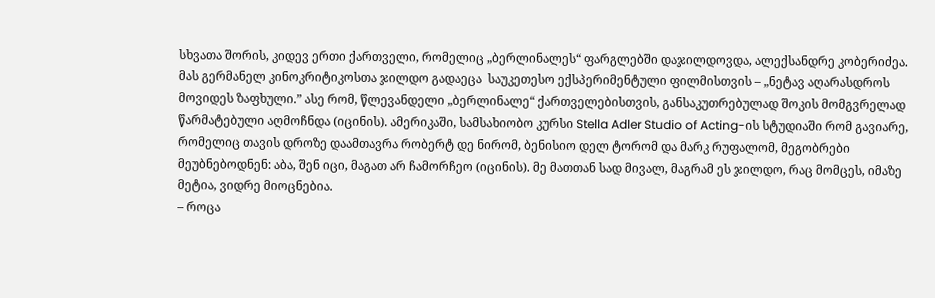სხვათა შორის, კიდევ ერთი ქართველი, რომელიც „ბერლინალეს“ ფარგლებში დაჯილდოვდა, ალექსანდრე კობერიძეა. მას გერმანელ კინოკრიტიკოსთა ჯილდო გადაეცა  საუკეთესო ექსპერიმენტული ფილმისთვის – „ნეტავ აღარასდროს მოვიდეს ზაფხული.” ასე რომ, წლევანდელი „ბერლინალე“ ქართველებისთვის, განსაკუთრებულად შოკის მომგვრელად წარმატებული აღმოჩნდა (იცინის). ამერიკაში, სამსახიობო კურსი Stella Adler Studio of Acting-ის სტუდიაში რომ გავიარე, რომელიც თავის დროზე დაამთავრა რობერტ დე ნირომ, ბენისიო დელ ტორომ და მარკ რუფალომ, მეგობრები მეუბნებოდნენ: აბა, შენ იცი, მაგათ არ ჩამორჩეო (იცინის). მე მათთან სად მივალ, მაგრამ ეს ჯილდო, რაც მომცეს, იმაზე მეტია, ვიდრე მიოცნებია.
– როცა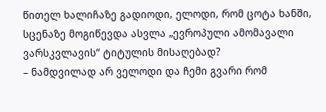წითელ ხალიჩაზე გადიოდი, ელოდი, რომ ცოტა ხანში, სცენაზე მოგიწევდა ასვლა „ევროპული ამომავალი ვარსკვლავის“ ტიტულის მისაღებად?
– ნამდვილად არ ველოდი და ჩემი გვარი რომ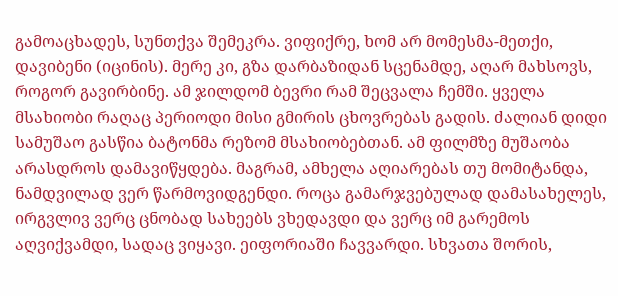გამოაცხადეს, სუნთქვა შემეკრა. ვიფიქრე, ხომ არ მომესმა-მეთქი, დავიბენი (იცინის). მერე კი, გზა დარბაზიდან სცენამდე, აღარ მახსოვს, როგორ გავირბინე. ამ ჯილდომ ბევრი რამ შეცვალა ჩემში. ყველა მსახიობი რაღაც პერიოდი მისი გმირის ცხოვრებას გადის. ძალიან დიდი სამუშაო გასწია ბატონმა რეზომ მსახიობებთან. ამ ფილმზე მუშაობა არასდროს დამავიწყდება. მაგრამ, ამხელა აღიარებას თუ მომიტანდა, ნამდვილად ვერ წარმოვიდგენდი. როცა გამარჯვებულად დამასახელეს, ირგვლივ ვერც ცნობად სახეებს ვხედავდი და ვერც იმ გარემოს აღვიქვამდი, სადაც ვიყავი. ეიფორიაში ჩავვარდი. სხვათა შორის,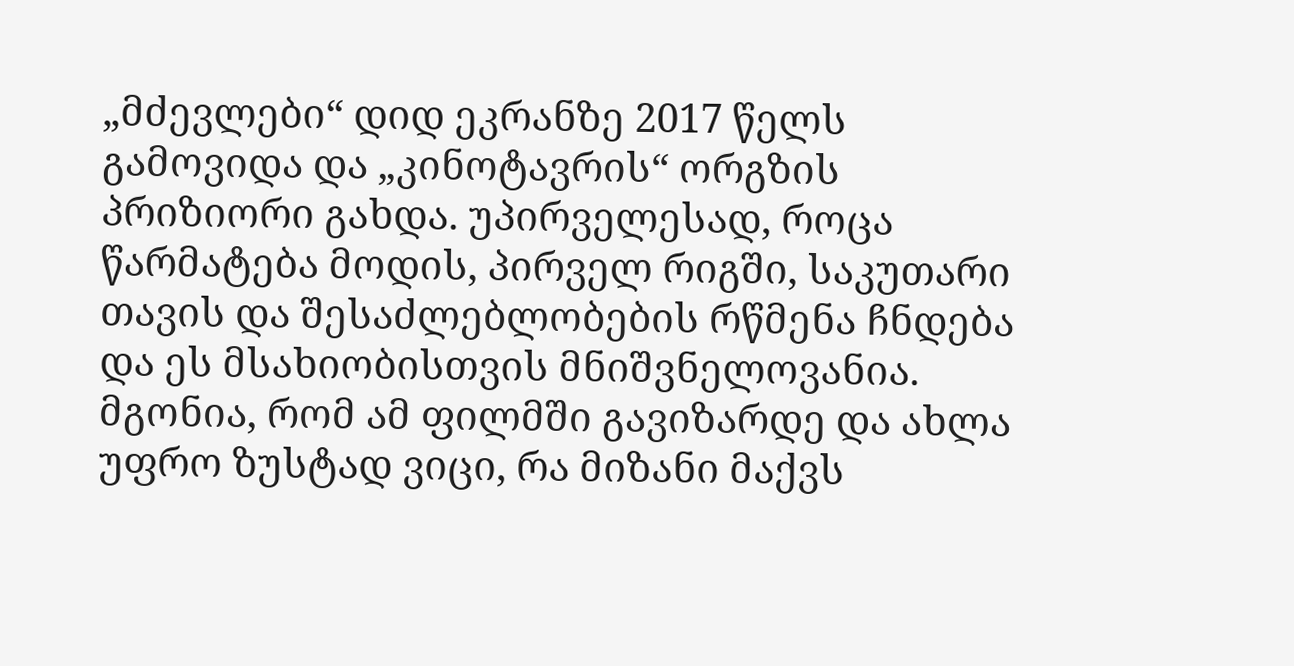„მძევლები“ დიდ ეკრანზე 2017 წელს გამოვიდა და „კინოტავრის“ ორგზის პრიზიორი გახდა. უპირველესად, როცა წარმატება მოდის, პირველ რიგში, საკუთარი თავის და შესაძლებლობების რწმენა ჩნდება და ეს მსახიობისთვის მნიშვნელოვანია. მგონია, რომ ამ ფილმში გავიზარდე და ახლა უფრო ზუსტად ვიცი, რა მიზანი მაქვს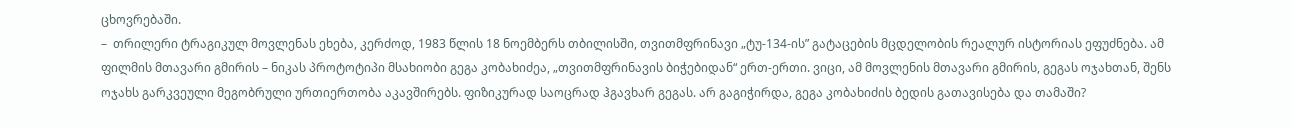ცხოვრებაში.
–  თრილერი ტრაგიკულ მოვლენას ეხება, კერძოდ, 1983 წლის 18 ნოემბერს თბილისში, თვითმფრინავი „ტუ-134-ის” გატაცების მცდელობის რეალურ ისტორიას ეფუძნება. ამ ფილმის მთავარი გმირის – ნიკას პროტოტიპი მსახიობი გეგა კობახიძეა, „თვითმფრინავის ბიჭებიდან“ ერთ-ერთი. ვიცი, ამ მოვლენის მთავარი გმირის, გეგას ოჯახთან, შენს ოჯახს გარკვეული მეგობრული ურთიერთობა აკავშირებს. ფიზიკურად საოცრად ჰგავხარ გეგას. არ გაგიჭირდა, გეგა კობახიძის ბედის გათავისება და თამაში?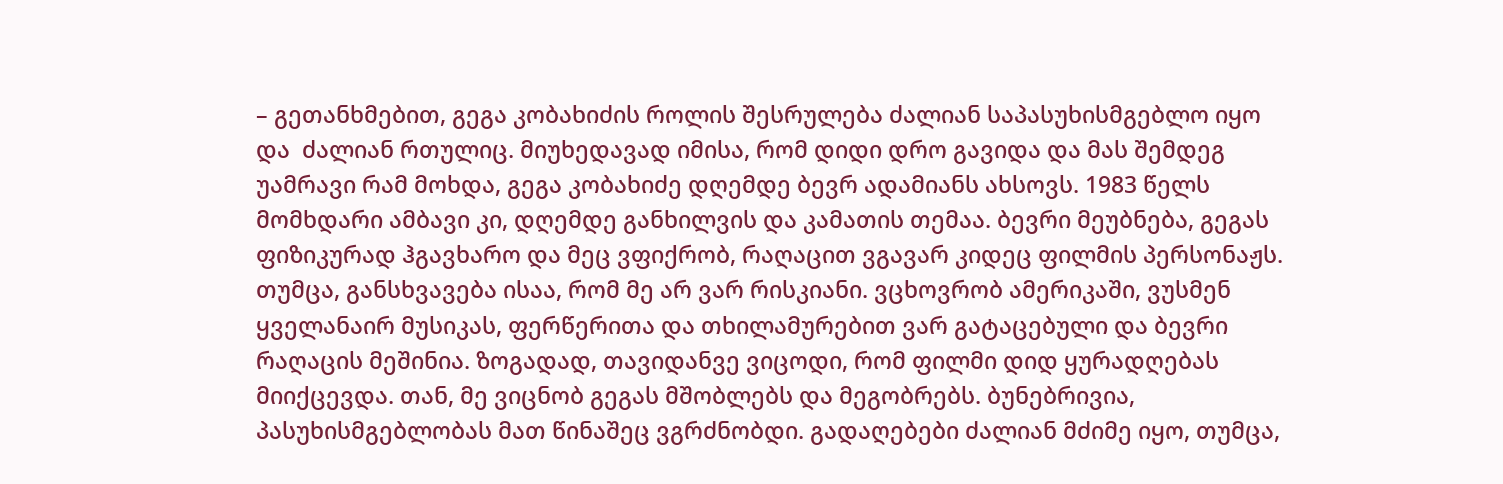– გეთანხმებით, გეგა კობახიძის როლის შესრულება ძალიან საპასუხისმგებლო იყო და  ძალიან რთულიც. მიუხედავად იმისა, რომ დიდი დრო გავიდა და მას შემდეგ უამრავი რამ მოხდა, გეგა კობახიძე დღემდე ბევრ ადამიანს ახსოვს. 1983 წელს მომხდარი ამბავი კი, დღემდე განხილვის და კამათის თემაა. ბევრი მეუბნება, გეგას ფიზიკურად ჰგავხარო და მეც ვფიქრობ, რაღაცით ვგავარ კიდეც ფილმის პერსონაჟს. თუმცა, განსხვავება ისაა, რომ მე არ ვარ რისკიანი. ვცხოვრობ ამერიკაში, ვუსმენ ყველანაირ მუსიკას, ფერწერითა და თხილამურებით ვარ გატაცებული და ბევრი რაღაცის მეშინია. ზოგადად, თავიდანვე ვიცოდი, რომ ფილმი დიდ ყურადღებას მიიქცევდა. თან, მე ვიცნობ გეგას მშობლებს და მეგობრებს. ბუნებრივია, პასუხისმგებლობას მათ წინაშეც ვგრძნობდი. გადაღებები ძალიან მძიმე იყო, თუმცა,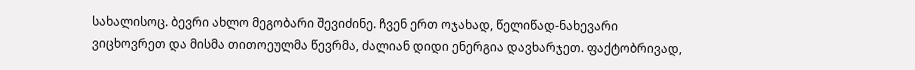სახალისოც. ბევრი ახლო მეგობარი შევიძინე. ჩვენ ერთ ოჯახად, წელიწად-ნახევარი ვიცხოვრეთ და მისმა თითოეულმა წევრმა, ძალიან დიდი ენერგია დავხარჯეთ. ფაქტობრივად,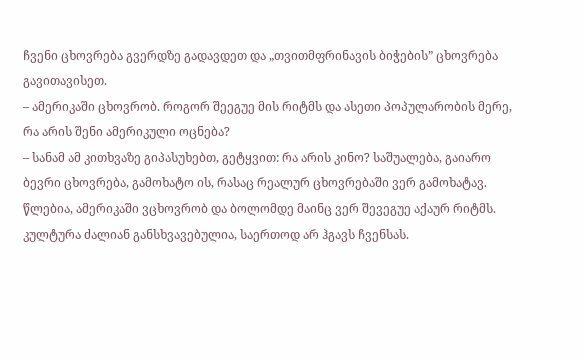ჩვენი ცხოვრება გვერდზე გადავდეთ და „თვითმფრინავის ბიჭების” ცხოვრება გავითავისეთ.
– ამერიკაში ცხოვრობ. როგორ შეეგუე მის რიტმს და ასეთი პოპულარობის მერე, რა არის შენი ამერიკული ოცნება?
– სანამ ამ კითხვაზე გიპასუხებთ, გეტყვით: რა არის კინო? საშუალება, გაიარო ბევრი ცხოვრება, გამოხატო ის, რასაც რეალურ ცხოვრებაში ვერ გამოხატავ. წლებია, ამერიკაში ვცხოვრობ და ბოლომდე მაინც ვერ შევეგუე აქაურ რიტმს. კულტურა ძალიან განსხვავებულია, საერთოდ არ ჰგავს ჩვენსას.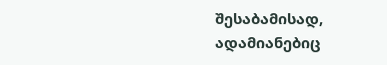შესაბამისად, ადამიანებიც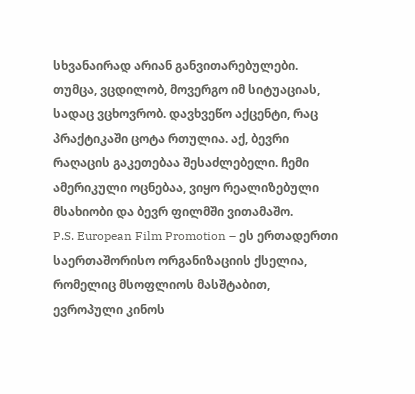სხვანაირად არიან განვითარებულები. თუმცა, ვცდილობ, მოვერგო იმ სიტუაციას, სადაც ვცხოვრობ. დავხვეწო აქცენტი, რაც პრაქტიკაში ცოტა რთულია. აქ, ბევრი რაღაცის გაკეთებაა შესაძლებელი. ჩემი ამერიკული ოცნებაა, ვიყო რეალიზებული მსახიობი და ბევრ ფილმში ვითამაშო.
P.S. European Film Promotion – ეს ერთადერთი საერთაშორისო ორგანიზაციის ქსელია, რომელიც მსოფლიოს მასშტაბით, ევროპული კინოს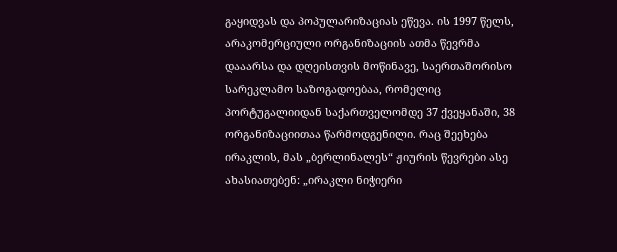გაყიდვას და პოპულარიზაციას ეწევა. ის 1997 წელს, არაკომერციული ორგანიზაციის ათმა წევრმა დააარსა და დღეისთვის მოწინავე, საერთაშორისო სარეკლამო საზოგადოებაა, რომელიც პორტუგალიიდან საქართველომდე 37 ქვეყანაში, 38 ორგანიზაციითაა წარმოდგენილი. რაც შეეხება ირაკლის, მას „ბერლინალეს“ ჟიურის წევრები ასე ახასიათებენ: „ირაკლი ნიჭიერი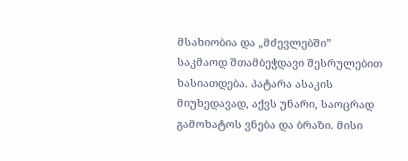მსახიობია და „მძევლებში” საკმაოდ შთამბეჭდავი შესრულებით ხასიათდება. პატარა ასაკის მიუხედავად, აქვს უნარი, საოცრად გამოხატოს ვნება და ბრაზი. მისი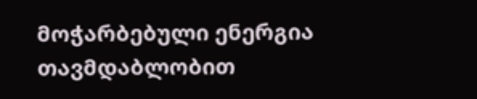მოჭარბებული ენერგია თავმდაბლობით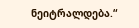ნეიტრალდება.“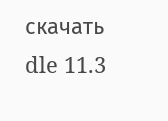скачать dle 11.3